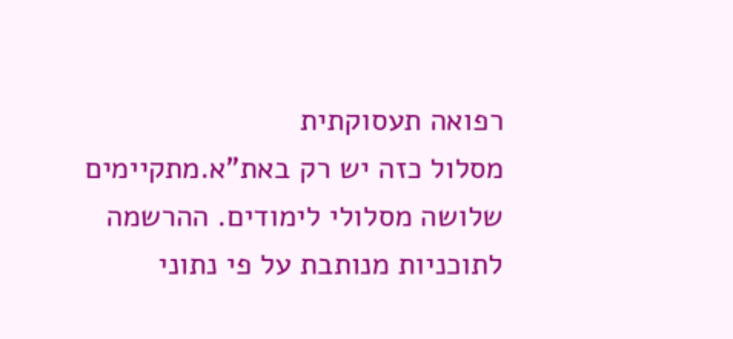רפואה תעסוקתית
מסלול כזה יש רק באת"א.מתקיימים שלושה מסלולי לימודים. ההרשמה לתוכניות מנותבת על פי נתוני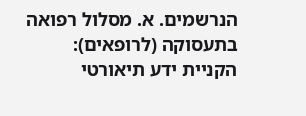הנרשמים. א. מסלול רפואה בתעסוקה (לרופאים): הקניית ידע תיאורטי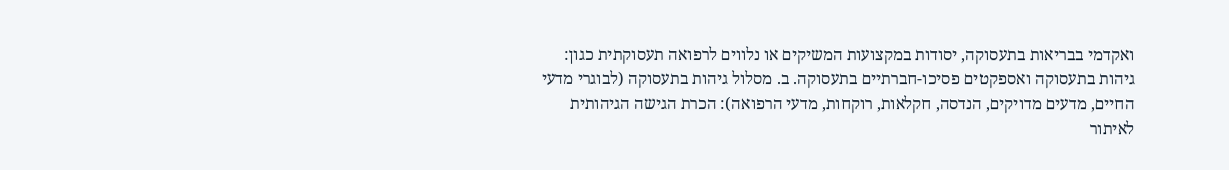ואקדמי בבריאות בתעסוקה, יסודות במקצועות המשיקים או נלווים לרפואה תעסוקתית כגון: גיהות בתעסוקה ואספקטים פסיכו-חברתיים בתעסוקה. ב. מסלול גיהות בתעסוקה (לבוגרי מדעי החיים, מדעים מדויקים, הנדסה, חקלאות, רוקחות, מדעי הרפואה): הכרת הגישה הגיהותית לאיתור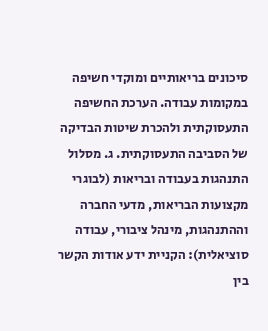סיכונים בריאותיים ומוקדי חשיפה במקומות עבודה. הערכת החשיפה התעסוקתית ולהכרת שיטות הבדיקה של הסביבה התעסוקתית. ג. מסלול התנהגות בעבודה ובריאות (לבוגרי מקצועות הבריאות, מדעי החברה וההתנהגות, מינהל ציבורי, עבודה סוציאלית): הקניית ידע אודות הקשר בין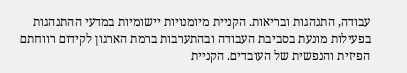עבודה, התנהגות ובריאות. הקניית מיומנויות יישומיות במדעי ההתנהגות בפעילות מונעת בסביבת העבודה ובהתערבות ברמת הארגון לקידום רווחתם הפיזית והנפשית של העובדים. הקניית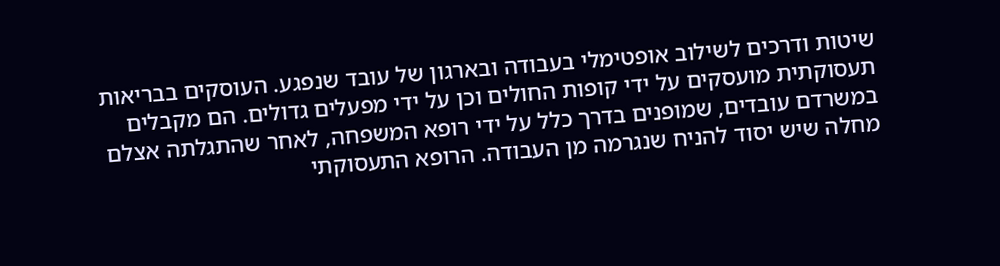שיטות ודרכים לשילוב אופטימלי בעבודה ובארגון של עובד שנפגע. העוסקים בבריאות תעסוקתית מועסקים על ידי קופות החולים וכן על ידי מפעלים גדולים. הם מקבלים במשרדם עובדים, שמופנים בדרך כלל על ידי רופא המשפחה, לאחר שהתגלתה אצלם מחלה שיש יסוד להניח שנגרמה מן העבודה. הרופא התעסוקתי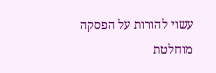עשוי להורות על הפסקה מוחלטת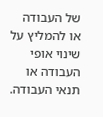של העבודה או להמליץ על שינוי אופי העבודה או תנאי העבודה.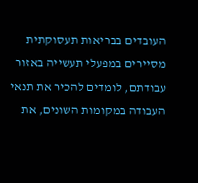העובדים בבריאות תעסוקתית מסיירים במפעלי תעשייה באזור עבודתם, לומדים להכיר את תנאי העבודה במקומות השונים, את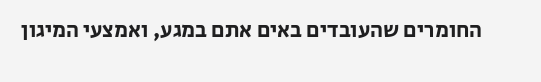החומרים שהעובדים באים אתם במגע, ואמצעי המיגון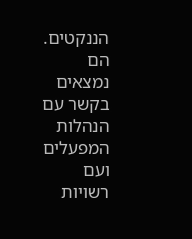הננקטים. הם נמצאים בקשר עם הנהלות המפעלים ועם רשויות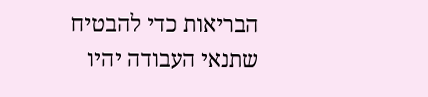הבריאות כדי להבטיח שתנאי העבודה יהיו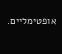אופטימליים.